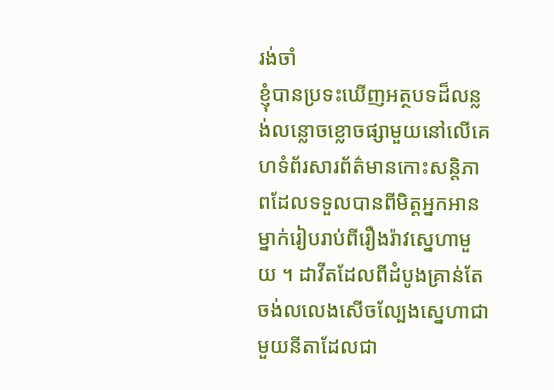រង់ចាំ
ខ្ញុំបានប្រទះឃើញអត្ថបទដ៏លន្លង់លន្លោចខ្លោចផ្សាមួយនៅលើគេហទំព័រសារព័ត៌មានកោះសន្តិភាពដែលទទួលបានពីមិត្តអ្នកអានម្នាក់រៀបរាប់ពីរឿងរ៉ាវស្នេហាមួយ ។ ដាវីតដែលពីដំបូងគ្រាន់តែចង់លលេងសើចល្បែងស្នេហាជាមួយនីតាដែលជា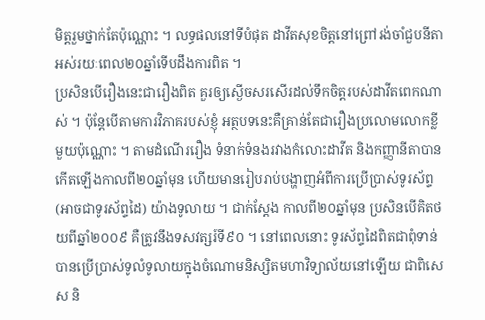មិត្តរួមថ្នាក់តែប៉ុណ្ណោះ ។ លទ្ធផលនៅទីបំផុត ដាវីតសុខចិត្តនៅព្រៅរង់ចាំជួបនីតាអស់រយៈពេល២០ឆ្នាំទើបដឹងការពិត ។
ប្រសិនបើរឿងនេះជារឿងពិត គួរឲ្យស្ងើចសរសើរដល់ទឹកចិត្តរបស់ដាវីតពេកណាស់ ។ ប៉ុន្តែបើតាមការវិភាគរបស់ខ្ញុំ អត្ថបទនេះគឺគ្រាន់តែជារឿងប្រលោមលោកខ្លីមួយប៉ុណ្ណោះ ។ តាមដំណើររឿង ទំនាក់ទំនងរវាងកំលោះដាវីត និងកញ្ញានីតាបានកើតឡើងកាលពី២០ឆ្នាំមុន ហើយមានរៀបរាប់បង្ហាញអំពីការប្រើប្រាស់ទូរស័ព្ទ (អាចជាទូរស័ព្ទដៃ) យ៉ាងទូលាយ ។ ជាក់ស្ដែង កាលពី២០ឆ្នាំមុន ប្រសិនបើគិតថយពីឆ្នាំ២០០៩ គឺត្រូវនឹងទសវត្សរ៍ទី៩០ ។ នៅពេលនោះ ទូរស័ព្ទដៃពិតជាពុំទាន់បានប្រើប្រាស់ទូលំទូលាយក្នុងចំណោមនិស្សិតមហាវិទ្យាល័យនៅឡើយ ជាពិសេស និ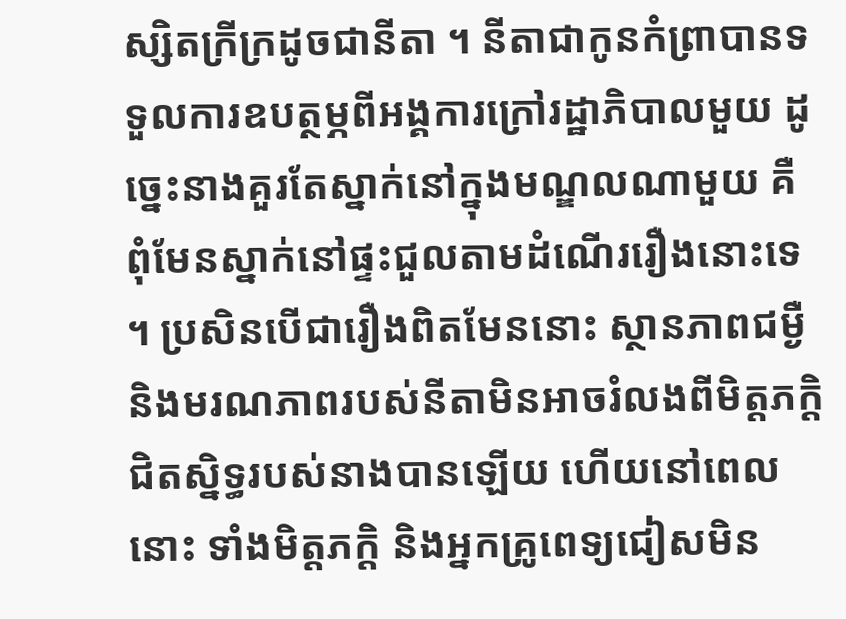ស្សិតក្រីក្រដូចជានីតា ។ នីតាជាកូនកំព្រាបានទទួលការឧបត្ថម្ភពីអង្គការក្រៅរដ្ឋាភិបាលមួយ ដូច្នេះនាងគួរតែស្នាក់នៅក្នុងមណ្ឌលណាមួយ គឺពុំមែនស្នាក់នៅផ្ទះជួលតាមដំណើររឿងនោះទេ ។ ប្រសិនបើជារឿងពិតមែននោះ ស្ថានភាពជម្ងឺ និងមរណភាពរបស់នីតាមិនអាចរំលងពីមិត្តភក្ដិជិតស្និទ្ធរបស់នាងបានឡើយ ហើយនៅពេលនោះ ទាំងមិត្តភក្ដិ និងអ្នកគ្រូពេទ្យជៀសមិន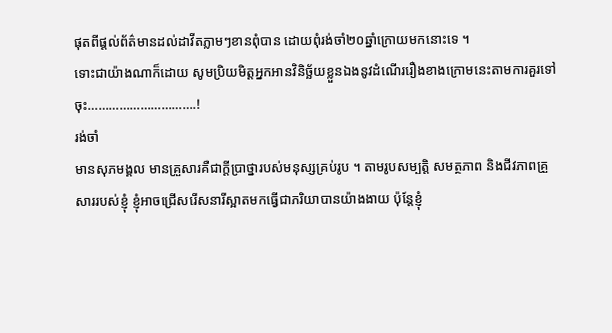ផុតពីផ្ដល់ព័ត៌មានដល់ដាវីតភ្លាមៗខានពុំបាន ដោយពុំរង់ចាំ២០ឆ្នាំក្រោយមកនោះទេ ។
ទោះជាយ៉ាងណាក៏ដោយ សូមប្រិយមិត្តអ្នកអានវិនិច្ឆ័យខ្លួនឯងនូវដំណើររឿងខាងក្រោមនេះតាមការគួរទៅចុះ………………………….!
រង់ចាំ
មានសុភមង្គល មានគ្រួសារគឺជាក្ដីប្រាថ្នារបស់មនុស្សគ្រប់រូប ។ តាមរូបសម្បត្ដិ សមត្ថភាព និងជីវភាពគ្រួសាររបស់ខ្ញុំ ខ្ញុំអាចជ្រើសរើសនារីស្អាតមកធ្វើជាភរិយាបានយ៉ាងងាយ ប៉ុន្ដែខ្ញុំ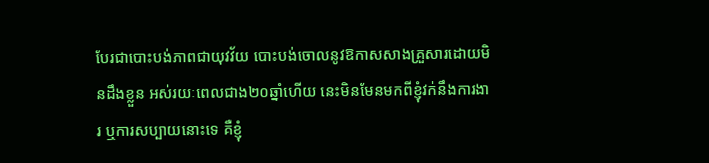បែរជាបោះបង់ភាពជាយុវវ័យ បោះបង់ចោលនូវឱកាសសាងគ្រួសារដោយមិនដឹងខ្លួន អស់រយៈពេលជាង២០ឆ្នាំហើយ នេះមិនមែនមកពីខ្ញុំវក់នឹងការងារ ឬការសប្បាយនោះទេ គឺខ្ញុំ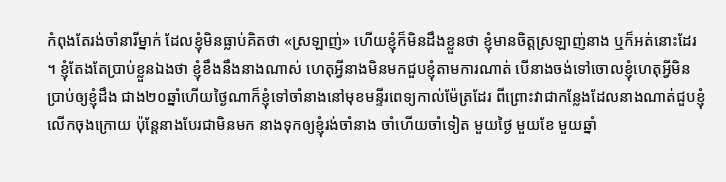កំពុងតែរង់ចាំនារីម្នាក់ ដែលខ្ញុំមិនធ្លាប់គិតថា «ស្រឡាញ់» ហើយខ្ញុំក៏មិនដឹងខ្លួនថា ខ្ញុំមានចិត្ដស្រឡាញ់នាង ឬក៏អត់នោះដែរ ។ ខ្ញុំតែងតែប្រាប់ខ្លួនឯងថា ខ្ញុំខឹងនឹងនាងណាស់ ហេតុអ្វីនាងមិនមកជួបខ្ញុំតាមការណាត់ បើនាងចង់ទៅចោលខ្ញុំហេតុអ្វីមិនប្រាប់ឲ្យខ្ញុំដឹង ជាង២០ឆ្នាំហើយថ្ងៃណាក៏ខ្ញុំទៅចាំនាងនៅមុខមន្ទីរពេទ្យកាល់ម៉ែត្រដែរ ពីព្រោះវាជាកន្លែងដែលនាងណាត់ជួបខ្ញុំលើកចុងក្រោយ ប៉ុន្ដែនាងបែរជាមិនមក នាងទុកឲ្យខ្ញុំរង់ចាំនាង ចាំហើយចាំទៀត មួយថ្ងៃ មួយខែ មួយឆ្នាំ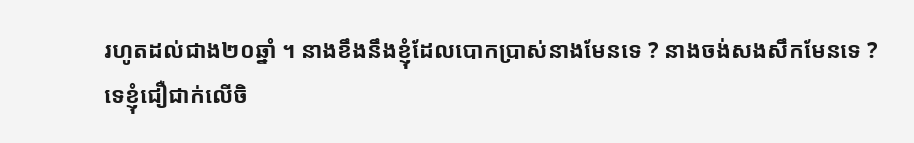រហូតដល់ជាង២០ឆ្នាំ ។ នាងខឹងនឹងខ្ញុំដែលបោកប្រាស់នាងមែនទេ ? នាងចង់សងសឹកមែនទេ ?
ទេខ្ញុំជឿជាក់លើចិ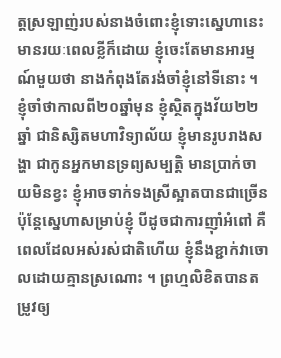ត្ដស្រឡាញ់របស់នាងចំពោះខ្ញុំទោះស្នេហានេះមានរយៈពេលខ្លីក៏ដោយ ខ្ញុំចេះតែមានអារម្មណ៍មួយថា នាងកំពុងតែរង់ចាំខ្ញុំនៅទីនោះ ។
ខ្ញុំចាំថាកាលពី២០ឆ្នាំមុន ខ្ញុំស្ថិតក្នុងវ័យ២២ឆ្នាំ ជានិស្សិតមហាវិទ្យាល័យ ខ្ញុំមានរូបរាងសង្ហា ជាកូនអ្នកមានទ្រព្យសម្បត្ដិ មានប្រាក់ចាយមិនខ្វះ ខ្ញុំអាចទាក់ទងស្រីស្អាតបានជាច្រើន ប៉ុន្ដែស្នេហាសម្រាប់ខ្ញុំ បីដូចជាការញ៉ាំអំពៅ គឺពេលដែលអស់រស់ជាតិហើយ ខ្ញុំនឹងខ្ជាក់វាចោលដោយគ្មានស្រណោះ ។ ព្រហ្មលិខិតបានតម្រូវឲ្យ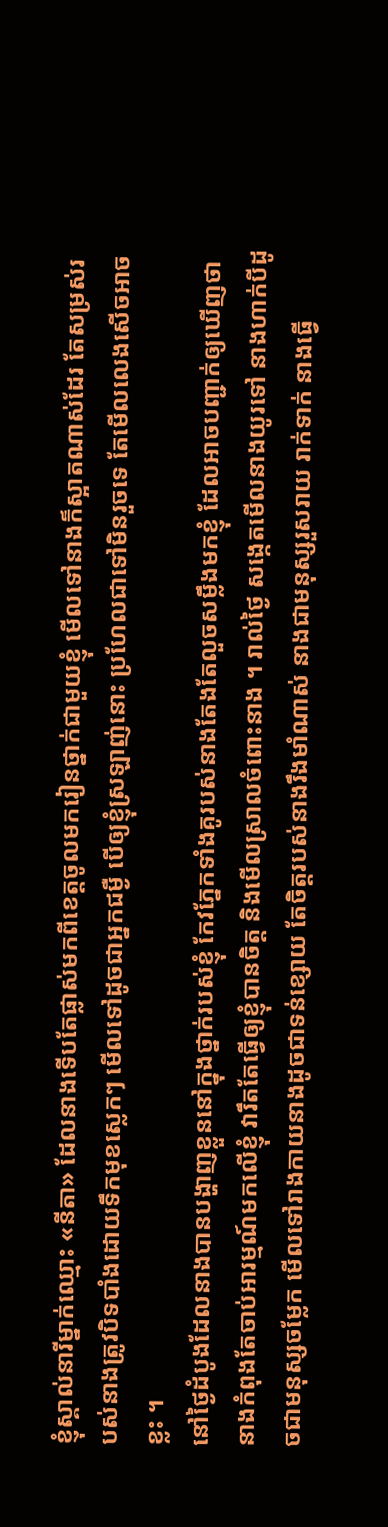ខ្ញុំស្គាល់នារីម្នាក់ឈ្មោះ «នីតា» ដែលនាងទើបតែផ្លាស់មកពីខេត្ដចូលមករៀនថ្នាក់ជាមួយខ្ញុំ មើលទៅនាងក៏ស្អាតណាស់ដែរ តែសម្រស់របស់នាងត្រូវបិទបាំងដោយទឹកមុខស្លេកៗ មើលទៅដូចជាអ្នកជម្ងឺ បើឲ្យខ្ញុំស្រឡាញ់នោះ ប្រហែលជាទៅមិនរួចទេ តែមើលលេងសើចអាចខ្លះ ។
នៅថ្ងៃដំបូងដែលនាងបានបង្ហាញខ្លួននៅក្នុងថ្នាក់របស់ខ្ញុំ កែវភ្នែកទាំងគូរបស់នាងតែងតែលួចសម្លឹងមកខ្ញុំ ដែលអាចបញ្ជាក់ឲ្យឃើញថា នាងកំពុងតែចាប់អារម្មណ៍មកលើខ្ញុំ វារឹតតែធ្វើឲ្យខ្ញុំបានចិត្ដ និងមើលស្រាលចំពោះនាង ។ រាល់ថ្ងៃ សង្កេតមើលនាងយូរទៅ នាងហាក់បីដូចជាមនុស្សចម្លែក មើលទៅរាងកាយនាងដូចជាទន់ខ្សោយ តែចិត្ដរបស់នាងរឹងមាំណាស់ នាងជាមនុស្សរួសរាយ រាក់ទាក់ នាងធ្វើ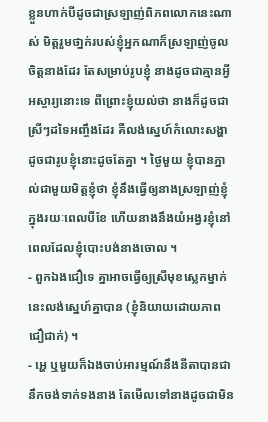ខ្លួនហាក់បីដូចជាស្រឡាញ់ពិភពលោកនេះណាស់ មិត្ដរួមថា្នក់របស់ខ្ញុំអ្នកណាក៏ស្រឡាញ់ចូលចិត្ដនាងដែរ តែសម្រាប់រូបខ្ញុំ នាងដូចជាគ្មានអ្វីអស្ចារ្យនោះទេ ពីព្រោះខ្ញុំយល់ថា នាងក៏ដូចជាស្រីៗដទៃអញ្ចឹងដែរ គឺលង់ស្នេហ៍កំលោះសង្ហាដូចជារូបខ្ញុំនោះដូចតែគ្នា ។ ថ្ងៃមួយ ខ្ញុំបានភ្នាល់ជាមួយមិត្ដខ្ញុំថា ខ្ញុំនឹងធ្វើឲ្យនាងស្រឡាញ់ខ្ញុំក្នុងរយៈពេលបីខែ ហើយនាងនឹងយំអង្វរខ្ញុំនៅពេលដែលខ្ញុំបោះបង់នាងចោល ។
- ពួកឯងជឿទេ គ្នាអាចធ្វើឲ្យស្រីមុខស្លេកម្នាក់នេះលង់ស្នេហ៍គ្នាបាន (ខ្ញុំនិយាយដោយភាពជឿជាក់) ។
- អ្ហេ ឬមួយក៏ឯងចាប់អារម្មណ៍នឹងនីតាបានជានឹកចង់ទាក់ទងនាង តែមើលទៅនាងដូចជាមិន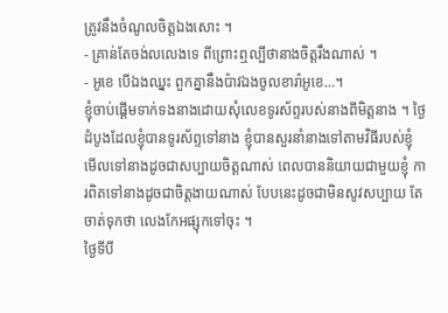ត្រូវនឹងចំណូលចិត្ដឯងសោះ ។
- គ្រាន់តែចង់លលេងទេ ពីព្រោះឮល្បីថានាងចិត្ដរឹងណាស់ ។
- អូខេ បើឯងឈ្នះ ពួកគ្នានឹងប៉ាវឯងចូលខារ៉ាអូខេ…។
ខ្ញុំចាប់ផ្ដើមទាក់ទងនាងដោយសុំលេខទូរស័ព្ទរបស់នាងពីមិត្ដនាង ។ ថ្ងៃដំបូងដែលខ្ញុំបានទូរស័ព្ទទៅនាង ខ្ញុំបានសួរនាំនាងទៅតាមវិធីរបស់ខ្ញុំ មើលទៅនាងដូចជាសប្បាយចិត្ដណាស់ ពេលបាននិយាយជាមួយខ្ញុំ ការពិតទៅនាងដូចជាចិត្ដងាយណាស់ បែបនេះដូចជាមិនសូវសប្បាយ តែចាត់ទុកថា លេងកែអផ្សុកទៅចុះ ។
ថ្ងៃទីបី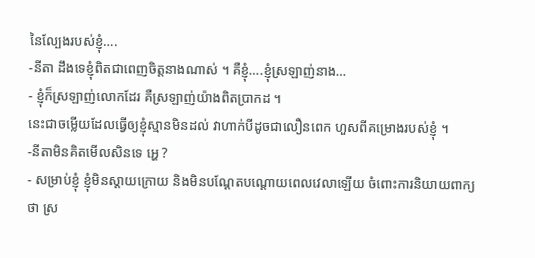នៃល្បែងរបស់ខ្ញុំ….
-នីតា ដឹងទេខ្ញុំពិតជាពេញចិត្ដនាងណាស់ ។ គឺខ្ញុំ….ខ្ញុំស្រឡាញ់នាង…
- ខ្ញុំក៏ស្រឡាញ់លោកដែរ គឺស្រឡាញ់យ៉ាងពិតប្រាកដ ។
នេះជាចម្លើយដែលធ្វើឲ្យខ្ញុំស្មានមិនដល់ វាហាក់បីដូចជាលឿនពេក ហួសពីគម្រោងរបស់ខ្ញុំ ។
-នីតាមិនគិតមើលសិនទេ អ្ហេ ?
- សម្រាប់ខ្ញុំ ខ្ញុំមិនស្ដាយក្រោយ និងមិនបណ្ដែតបណ្ដោយពេលវេលាឡើយ ចំពោះការនិយាយពាក្យថា ស្រ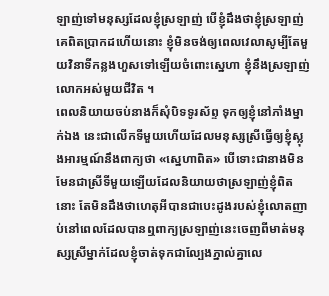ឡាញ់ទៅមនុស្សដែលខ្ញុំស្រឡាញ់ បើខ្ញុំដឹងថាខ្ញុំស្រឡាញ់គេពិតប្រាកដហើយនោះ ខ្ញុំមិនចង់ឲ្យពេលវេលាសូម្បីតែមួយវិនាទីកន្លងហួសទៅឡើយចំពោះស្នេហា ខ្ញុំនឹងស្រឡាញ់លោកអស់មួយជីវិត ។
ពេលនិយាយចប់នាងក៏សុំបិទទូរស័ព្ទ ទុកឲ្យខ្ញុំនៅភាំងម្នាក់ឯង នេះជាលើកទីមួយហើយដែលមនុស្សស្រីធ្វើឲ្យខ្ញុំស្លុងអារម្មណ៍នឹងពាក្យថា «ស្នេហាពិត» បើទោះជានាងមិនមែនជាស្រីទីមួយឡើយដែលនិយាយថាស្រឡាញ់ខ្ញុំពិតនោះ តែមិនដឹងថាហេតុអីបានជាបេះដូងរបស់ខ្ញុំលោតញាប់នៅពេលដែលបានឮពាក្យស្រឡាញ់នេះចេញពីមាត់មនុស្សស្រីម្នាក់ដែលខ្ញុំចាត់ទុកជាល្បែងភ្នាល់គ្នាលេ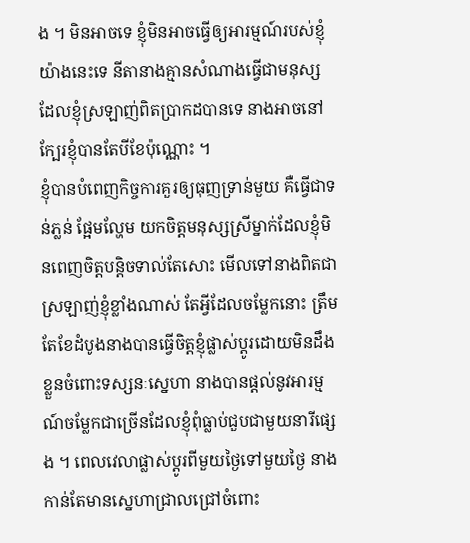ង ។ មិនអាចទេ ខ្ញុំមិនអាចធ្វើឲ្យអារម្មណ៍របស់ខ្ញុំយ៉ាងនេះទេ នីតានាងគ្មានសំណាងធ្វើជាមនុស្សដែលខ្ញុំស្រឡាញ់ពិតប្រាកដបានទេ នាងអាចនៅក្បែរខ្ញុំបានតែបីខែប៉ុណ្ណោះ ។
ខ្ញុំបានបំពេញកិច្ចការគួរឲ្យធុញទ្រាន់មួយ គឺធ្វើជាទន់ភ្លន់ ផ្អែមល្ហែម យកចិត្ដមនុស្សស្រីម្នាក់ដែលខ្ញុំមិនពេញចិត្ដបន្ដិចទាល់តែសោះ មើលទៅនាងពិតជាស្រឡាញ់ខ្ញុំខ្លាំងណាស់ តែអ្វីដែលចម្លែកនោះ ត្រឹមតែខែដំបូងនាងបានធ្វើចិត្ដខ្ញុំផ្លាស់ប្ដូរដោយមិនដឹងខ្លួនចំពោះទស្សនៈស្នេហា នាងបានផ្ដល់នូវអារម្មណ៍ចម្លែកជាច្រើនដែលខ្ញុំពុំធ្លាប់ជួបជាមួយនារីផ្សេង ។ ពេលវេលាផ្លាស់ប្ដូរពីមួយថ្ងៃទៅមួយថ្ងៃ នាងកាន់តែមានស្នេហាជ្រាលជ្រៅចំពោះ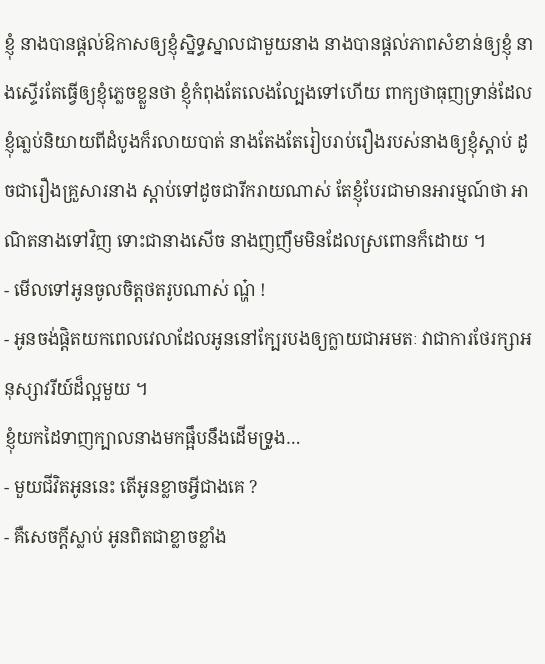ខ្ញុំ នាងបានផ្ដល់ឱកាសឲ្យខ្ញុំស្និទ្ធស្នាលជាមួយនាង នាងបានផ្ដល់ភាពសំខាន់ឲ្យខ្ញុំ នាងស្ទើរតែធ្វើឲ្យខ្ញុំភ្លេចខ្លួនថា ខ្ញុំកំពុងតែលេងល្បែងទៅហើយ ពាក្យថាធុញទ្រាន់ដែលខ្ញុំធា្លប់និយាយពីដំបូងក៏រលាយបាត់ នាងតែងតែរៀបរាប់រឿងរបស់នាងឲ្យខ្ញុំស្ដាប់ ដូចជារឿងគ្រួសារនាង ស្ដាប់ទៅដូចជារីករាយណាស់ តែខ្ញុំបែរជាមានអារម្មណ៍ថា អាណិតនាងទៅវិញ ទោះជានាងសើច នាងញញឹមមិនដែលស្រពោនក៏ដោយ ។
- មើលទៅអូនចូលចិត្ដថតរូបណាស់ ណ្ហ៎ !
- អូនចង់ផ្ដិតយកពេលវេលាដែលអូននៅក្បែរបងឲ្យក្លាយជាអមតៈ វាជាការថែរក្សាអនុស្សាវរីយ៍ដ៏ល្អមួយ ។
ខ្ញុំយកដៃទាញក្បាលនាងមកផ្អឹបនឹងដើមទ្រូង…
- មួយជីវិតអូននេះ តើអូនខ្លាចអ្វីជាងគេ ?
- គឺសេចក្ដីស្លាប់ អូនពិតជាខ្លាចខ្លាំង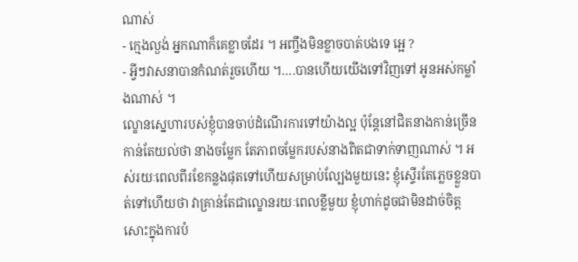ណាស់
- ក្មេងល្ងង់ អ្នកណាក៏គេខ្លាចដែរ ។ អញ្ចឹងមិនខ្លាចបាត់បងទេ អ្អេ ?
- អ្វីៗវាសនាបានកំណត់រួចហើយ ។….បានហើយយើងទៅវិញទៅ អូនអស់កម្លាំងណាស់ ។
ល្ខោនស្នេហារបស់ខ្ញុំបានចាប់ដំណើរការទៅយ៉ាងល្អ ប៉ុន្ដែនៅជិតនាងកាន់ច្រើន កាន់តែយល់ថា នាងចម្លែក តែភាពចម្លែករបស់នាងពិតជាទាក់ទាញណាស់ ។ អស់រយៈពេលពីរខែកន្លងផុតទៅហើយសម្រាប់ល្បែងមួយនេះ ខ្ញុំស្ទើរតែភ្លេចខ្លួនបាត់ទៅហើយថា វាគ្រាន់តែជាល្ខោនរយៈពេលខ្លីមួយ ខ្ញុំហាក់ដូចជាមិនដាច់ចិត្ដសោះក្នុងការបំ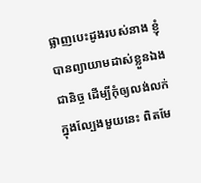ផ្លាញបេះដូងរបស់នាង ខ្ញុំបានព្យាយាមដាស់ខ្លួនឯងជានិច្ច ដើម្បីកុំឲ្យលង់លក់ក្នុងល្បែងមួយនេះ ពិតមែ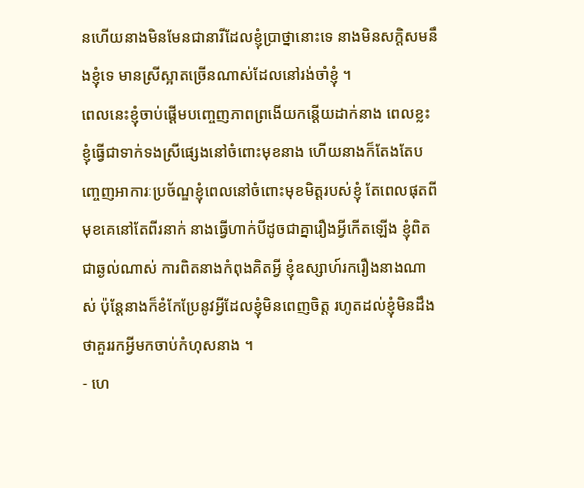នហើយនាងមិនមែនជានារីដែលខ្ញុំប្រាថ្នានោះទេ នាងមិនសក្ដិសមនឹងខ្ញុំទេ មានស្រីស្អាតច្រើនណាស់ដែលនៅរង់ចាំខ្ញុំ ។
ពេលនេះខ្ញុំចាប់ផ្ដើមបញ្ចេញភាពព្រងើយកន្ដើយដាក់នាង ពេលខ្លះខ្ញុំធ្វើជាទាក់ទងស្រីផ្សេងនៅចំពោះមុខនាង ហើយនាងក៏តែងតែបញ្ចេញអាការៈប្រច័ណ្ឌខ្ញុំពេលនៅចំពោះមុខមិត្ដរបស់ខ្ញុំ តែពេលផុតពីមុខគេនៅតែពីរនាក់ នាងធ្វើហាក់បីដូចជាគ្នារឿងអ្វីកើតឡើង ខ្ញុំពិតជាឆ្ងល់ណាស់ ការពិតនាងកំពុងគិតអ្វី ខ្ញុំឧស្សាហ៍រករឿងនាងណាស់ ប៉ុន្ដែនាងក៏ខំកែប្រែនូវអ្វីដែលខ្ញុំមិនពេញចិត្ដ រហូតដល់ខ្ញុំមិនដឹងថាគួររកអ្វីមកចាប់កំហុសនាង ។
- ហេ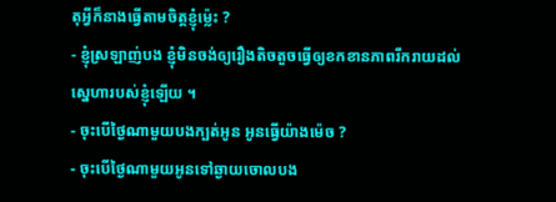តុអ្វីក៏នាងធ្វើតាមចិត្ដខ្ញុំម្ល៉េះ ?
- ខ្ញុំស្រឡាញ់បង ខ្ញុំមិនចង់ឲ្យរឿងតិចតួចធ្វើឲ្យខកខានភាពរីករាយដល់ស្នេហារបស់ខ្ញុំឡើយ ។
- ចុះបើថ្ងៃណាមួយបងក្បត់អូន អូនធ្វើយ៉ាងម៉េច ?
- ចុះបើថ្ងៃណាមួយអូនទៅឆ្ងាយចោលបង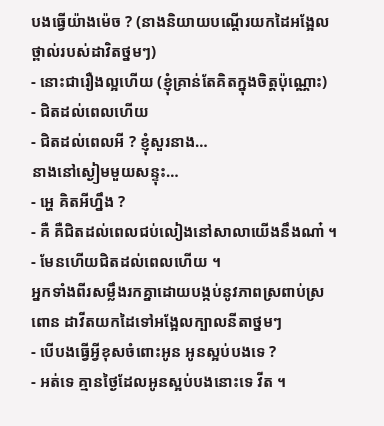បងធ្វើយ៉ាងម៉េច ? (នាងនិយាយបណ្ដើរយកដៃអង្អែលថ្ពាល់របស់ដាវិតថ្នមៗ)
- នោះជារឿងល្អហើយ (ខ្ញុំគ្រាន់តែគិតក្នុងចិត្ដប៉ុណ្ណោះ)
- ជិតដល់ពេលហើយ
- ជិតដល់ពេលអី ? ខ្ញុំសួរនាង…
នាងនៅស្ងៀមមួយសន្ទុះ…
- អ្ហេ គិតអីហ្នឹង ?
- គឺ គឺជិតដល់ពេលជប់លៀងនៅសាលាយើងនឹងណា៎ ។
- មែនហើយជិតដល់ពេលហើយ ។
អ្នកទាំងពីរសម្លឹងរកគ្នាដោយបង្កប់នូវភាពស្រពាប់ស្រពោន ដាវីតយកដៃទៅអង្អែលក្បាលនីតាថ្នមៗ
- បើបងធ្វើអ្វីខុសចំពោះអូន អូនស្អប់បងទេ ?
- អត់ទេ គ្មានថ្ងៃដែលអូនស្អប់បងនោះទេ វីត ។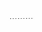………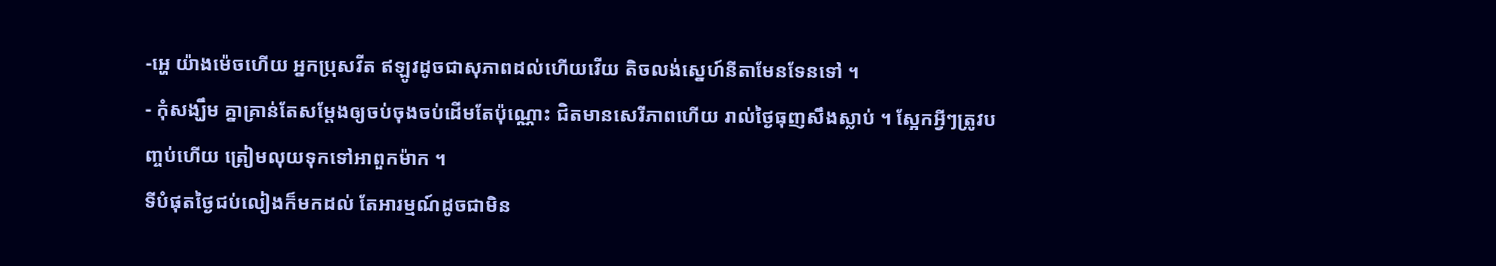-អ្ហេ យ៉ាងម៉េចហើយ អ្នកប្រុសវីត ឥឡូវដូចជាសុភាពដល់ហើយវើយ តិចលង់ស្នេហ៍នីតាមែនទែនទៅ ។
- កុំសង្ឃឹម គ្នាគ្រាន់តែសម្ដែងឲ្យចប់ចុងចប់ដើមតែប៉ុណ្ណោះ ជិតមានសេរីភាពហើយ រាល់ថ្ងៃធុញសឹងស្លាប់ ។ ស្អែកអ្វីៗត្រូវបញ្ចប់ហើយ ត្រៀមលុយទុកទៅអាពួកម៉ាក ។
ទីបំផុតថ្ងៃជប់លៀងក៏មកដល់ តែអារម្មណ៍ដូចជាមិន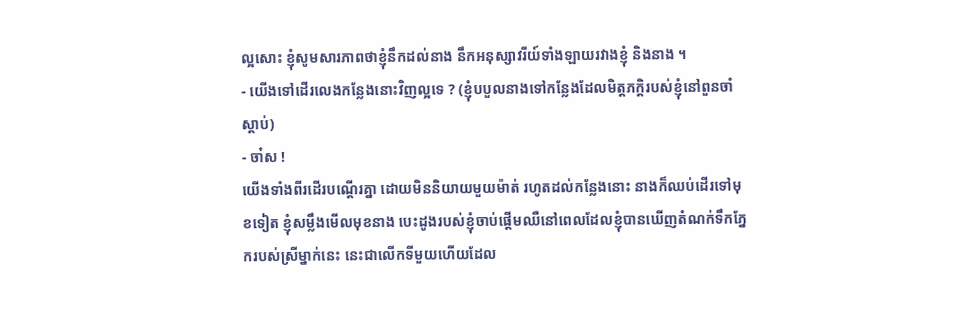ល្អសោះ ខ្ញុំសូមសារភាពថាខ្ញុំនឹកដល់នាង នឹកអនុស្សាវរីយ៍ទាំងឡាយរវាងខ្ញុំ និងនាង ។
- យើងទៅដើរលេងកន្លែងនោះវិញល្អទេ ? (ខ្ញុំបបួលនាងទៅកន្លែងដែលមិត្ដភក្ដិរបស់ខ្ញុំនៅពួនចាំស្ដាប់)
- ចា៎ស !
យើងទាំងពីរដើរបណ្ដើរគ្នា ដោយមិននិយាយមួយម៉ាត់ រហូតដល់កន្លែងនោះ នាងក៏ឈប់ដើរទៅមុខទៀត ខ្ញុំសម្លឹងមើលមុខនាង បេះដូងរបស់ខ្ញុំចាប់ផ្ដើមឈឺនៅពេលដែលខ្ញុំបានឃើញតំណក់ទឹកភ្នែករបស់ស្រីម្នាក់នេះ នេះជាលើកទីមួយហើយដែល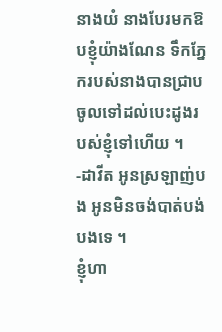នាងយំ នាងបែរមកឱបខ្ញុំយ៉ាងណែន ទឹកភ្នែករបស់នាងបានជ្រាបចូលទៅដល់បេះដូងរបស់ខ្ញុំទៅហើយ ។
-ដាវីត អូនស្រឡាញ់បង អូនមិនចង់បាត់បង់បងទេ ។
ខ្ញុំហា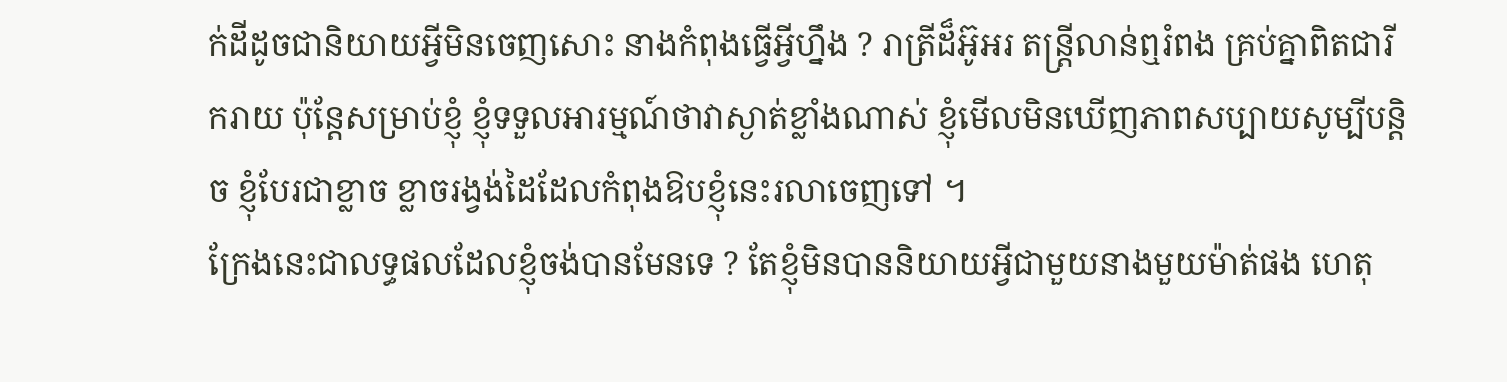ក់ដីដូចជានិយាយអ្វីមិនចេញសោះ នាងកំពុងធ្វើអ្វីហ្នឹង ? រាត្រីដ៏អ៊ូអរ តន្ដ្រីលាន់ឮរំពង គ្រប់គ្នាពិតជារីករាយ ប៉ុន្ដែសម្រាប់ខ្ញុំ ខ្ញុំទទួលអារម្មណ៍ថាវាស្ងាត់ខ្លាំងណាស់ ខ្ញុំមើលមិនឃើញភាពសប្បាយសូម្បីបន្ដិច ខ្ញុំបែរជាខ្លាច ខ្លាចរង្វង់ដៃដែលកំពុងឱបខ្ញុំនេះរលាចេញទៅ ។
ក្រែងនេះជាលទ្ធផលដែលខ្ញុំចង់បានមែនទេ ? តែខ្ញុំមិនបាននិយាយអ្វីជាមួយនាងមួយម៉ាត់ផង ហេតុ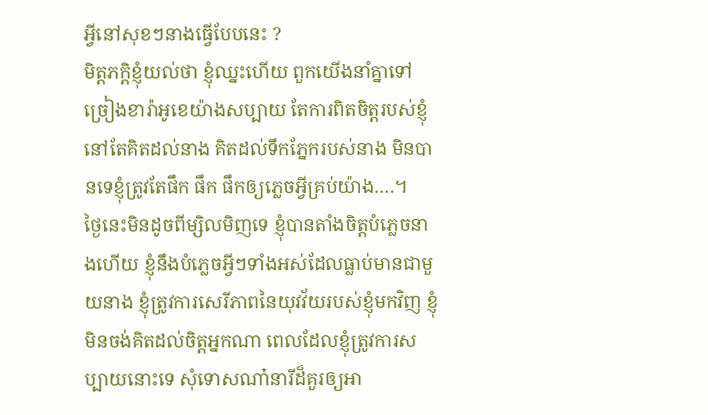អ្វីនៅសុខៗនាងធ្វើបែបនេះ ?
មិត្ដភក្ដិខ្ញុំយល់ថា ខ្ញុំឈ្នះហើយ ពួកយើងនាំគ្នាទៅច្រៀងខារ៉ាអូខេយ៉ាងសប្បាយ តែការពិតចិត្ដរបស់ខ្ញុំនៅតែគិតដល់នាង គិតដល់ទឹកភ្នែករបស់នាង មិនបានទេខ្ញុំត្រូវតែផឹក ផឹក ផឹកឲ្យភ្លេចអ្វីគ្រប់យ៉ាង….។
ថ្ងៃនេះមិនដូចពីម្សិលមិញទេ ខ្ញុំបានតាំងចិត្ដបំភ្លេចនាងហើយ ខ្ញុំនឹងបំភ្លេចអ្វីៗទាំងអស់ដែលធ្លាប់មានជាមួយនាង ខ្ញុំត្រូវការសេរីភាពនៃយុវវ័យរបស់ខ្ញុំមកវិញ ខ្ញុំមិនចង់គិតដល់ចិត្ដអ្នកណា ពេលដែលខ្ញុំត្រូវការសប្បាយនោះទេ សុំទោសណា៎នារីដ៏គួរឲ្យអា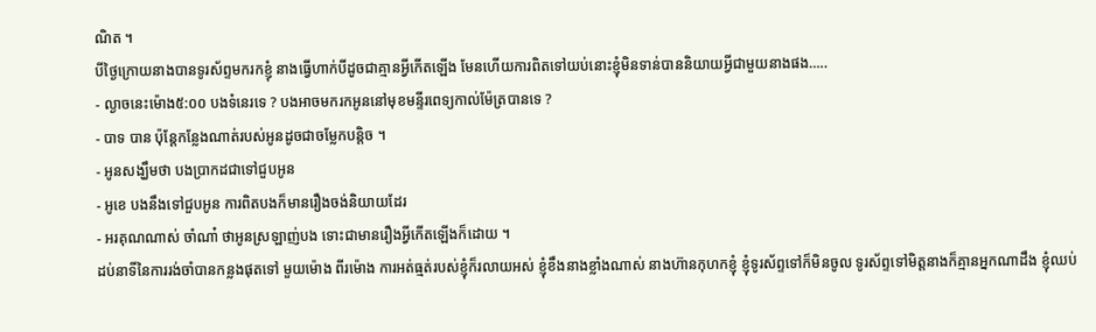ណិត ។
បីថ្ងៃក្រោយនាងបានទូរស័ព្ទមករកខ្ញុំ នាងធ្វើហាក់បីដូចជាគ្មានអ្វីកើតឡើង មែនហើយការពិតទៅយប់នោះខ្ញុំមិនទាន់បាននិយាយអ្វីជាមួយនាងផង…..
- ល្ងាចនេះម៉ោង៥:០០ បងទំនេរទេ ? បងអាចមករកអូននៅមុខមន្ទីរពេទ្យកាល់ម៉ែត្របានទេ ?
- បាទ បាន ប៉ុន្ដែកន្លែងណាត់របស់អូនដូចជាចម្លែកបន្ដិច ។
- អូនសង្ឃឹមថា បងប្រាកដជាទៅជួបអូន
- អូខេ បងនឹងទៅជួបអូន ការពិតបងក៏មានរឿងចង់និយាយដែរ
- អរគុណណាស់ ចាំណា៎ ថាអូនស្រឡាញ់បង ទោះជាមានរឿងអ្វីកើតឡើងក៏ដោយ ។
ដប់នាទីនៃការរង់ចាំបានកន្លងផុតទៅ មួយម៉ោង ពីរម៉ោង ការអត់ធ្មត់របស់ខ្ញុំក៏រលាយអស់ ខ្ញុំខឹងនាងខ្លាំងណាស់ នាងហ៊ានកុហកខ្ញុំ ខ្ញុំទូរស័ព្ទទៅក៏មិនចូល ទូរស័ព្ទទៅមិត្ដនាងក៏គ្មានអ្នកណាដឹង ខ្ញុំឈប់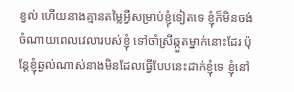ខ្វល់ ហើយនាងគ្មានតម្លៃអ្វីសម្រាប់ខ្ញុំទៀតទេ ខ្ញុំក៏មិនចង់ចំណាយពេលវេលារបស់ខ្ញុំ ទៅចាំស្រីឆ្កួតម្នាក់នោះដែរ ប៉ុន្ដែខ្ញុំឆ្ងល់ណាស់នាងមិនដែលធ្វើបែបនេះដាក់ខ្ញុំទេ ខ្ញុំនៅ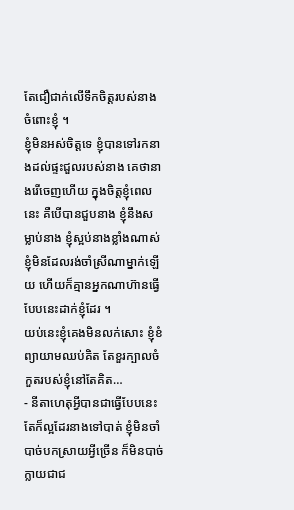តែជឿជាក់លើទឹកចិត្ដរបស់នាងចំពោះខ្ញុំ ។
ខ្ញុំមិនអស់ចិត្ដទេ ខ្ញុំបានទៅរកនាងដល់ផ្ទះជួលរបស់នាង គេថានាងរើចេញហើយ ក្នុងចិត្ដខ្ញុំពេលនេះ គឺបើបានជួបនាង ខ្ញុំនឹងសម្លាប់នាង ខ្ញុំស្អប់នាងខ្លាំងណាស់ ខ្ញុំមិនដែលរង់ចាំស្រីណាម្នាក់ឡើយ ហើយក៏គ្មានអ្នកណាហ៊ានធ្វើបែបនេះដាក់ខ្ញុំដែរ ។
យប់នេះខ្ញុំគេងមិនលក់សោះ ខ្ញុំខំព្យាយាមឈប់គិត តែខួរក្បាលចំកួតរបស់ខ្ញុំនៅតែគិត…
- នីតាហេតុអ្វីបានជាធ្វើបែបនេះ តែក៏ល្អដែរនាងទៅបាត់ ខ្ញុំមិនចាំបាច់បកស្រាយអ្វីច្រើន ក៏មិនបាច់ក្លាយជាជ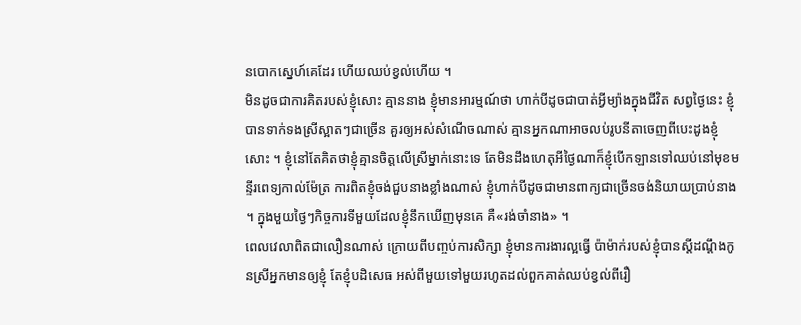នបោកស្នេហ៍គេដែរ ហើយឈប់ខ្វល់ហើយ ។
មិនដូចជាការគិតរបស់ខ្ញុំសោះ គ្មាននាង ខ្ញុំមានអារម្មណ៍ថា ហាក់បីដូចជាបាត់អ្វីម្យ៉ាងក្នុងជីវិត សព្វថ្ងៃនេះ ខ្ញុំបានទាក់ទងស្រីស្អាតៗជាច្រើន គួរឲ្យអស់សំណើចណាស់ គ្មានអ្នកណាអាចលប់រូបនីតាចេញពីបេះដូងខ្ញុំសោះ ។ ខ្ញុំនៅតែគិតថាខ្ញុំគ្មានចិត្ដលើស្រីម្នាក់នោះទេ តែមិនដឹងហេតុអីថ្ងៃណាក៏ខ្ញុំបើកឡានទៅឈប់នៅមុខមន្ទីរពេទ្យកាល់ម៉ែត្រ ការពិតខ្ញុំចង់ជួបនាងខ្លាំងណាស់ ខ្ញុំហាក់បីដូចជាមានពាក្យជាច្រើនចង់និយាយប្រាប់នាង ។ ក្នុងមួយថ្ងៃៗកិច្ចការទីមួយដែលខ្ញុំនឹកឃើញមុនគេ គឺ«រង់ចាំនាង» ។
ពេលវេលាពិតជាលឿនណាស់ ក្រោយពីបញ្ចប់ការសិក្សា ខ្ញុំមានការងារល្អធ្វើ ប៉ាម៉ាក់របស់ខ្ញុំបានស្ដីដណ្ដឹងកូនស្រីអ្នកមានឲ្យខ្ញុំ តែខ្ញុំបដិសេធ អស់ពីមួយទៅមួយរហូតដល់ពួកគាត់ឈប់ខ្វល់ពីរឿ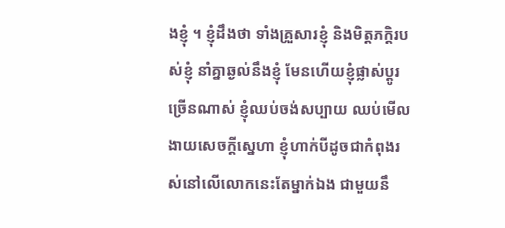ងខ្ញុំ ។ ខ្ញុំដឹងថា ទាំងគ្រួសារខ្ញុំ និងមិត្ដភក្ដិរបស់ខ្ញុំ នាំគ្នាឆ្ងល់នឹងខ្ញុំ មែនហើយខ្ញុំផ្លាស់ប្ដូរច្រើនណាស់ ខ្ញុំឈប់ចង់សប្បាយ ឈប់មើលងាយសេចក្ដីស្នេហា ខ្ញុំហាក់បីដូចជាកំពុងរស់នៅលើលោកនេះតែម្នាក់ឯង ជាមួយនឹ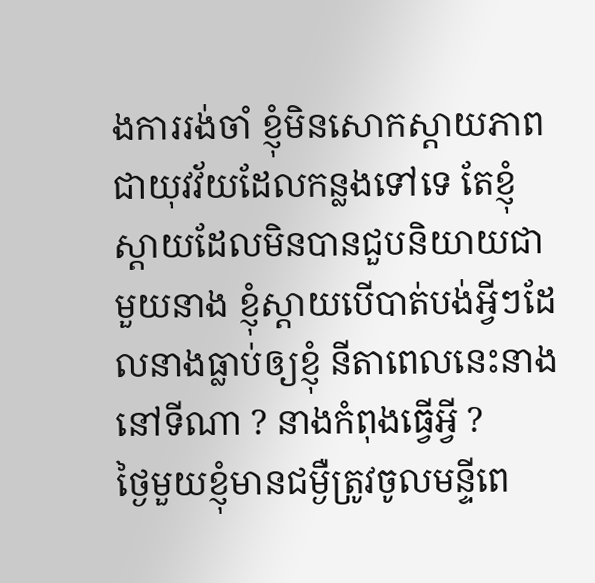ងការរង់ចាំ ខ្ញុំមិនសោកស្ដាយភាពជាយុវវ័យដែលកន្លងទៅទេ តែខ្ញុំស្ដាយដែលមិនបានជួបនិយាយជាមួយនាង ខ្ញុំស្ដាយបើបាត់បង់អ្វីៗដែលនាងធ្លាប់ឲ្យខ្ញុំ នីតាពេលនេះនាងនៅទីណា ? នាងកំពុងធ្វើអ្វី ?
ថ្ងៃមួយខ្ញុំមានជម្ងឺត្រូវចូលមន្ទីពេ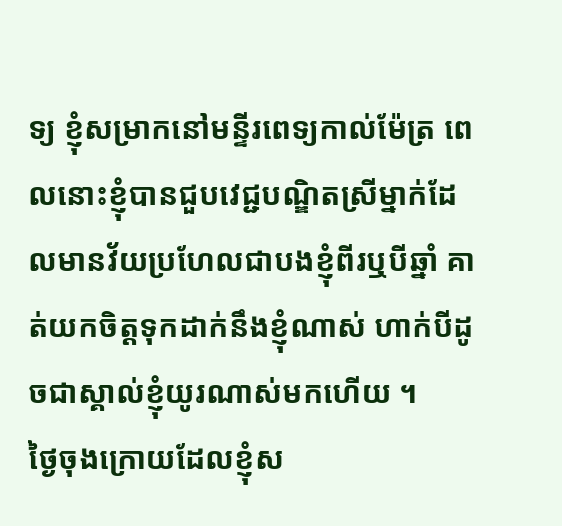ទ្យ ខ្ញុំសម្រាកនៅមន្ទីរពេទ្យកាល់ម៉ែត្រ ពេលនោះខ្ញុំបានជួបវេជ្ជបណ្ឌិតស្រីម្នាក់ដែលមានវ័យប្រហែលជាបងខ្ញុំពីរឬបីឆ្នាំ គាត់យកចិត្ដទុកដាក់នឹងខ្ញុំណាស់ ហាក់បីដូចជាស្គាល់ខ្ញុំយូរណាស់មកហើយ ។
ថ្ងៃចុងក្រោយដែលខ្ញុំស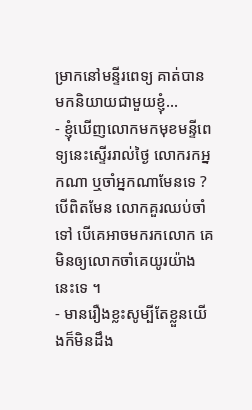ម្រាកនៅមន្ទីរពេទ្យ គាត់បានមកនិយាយជាមួយខ្ញុំ…
- ខ្ញុំឃើញលោកមកមុខមន្ទីពេទ្យនេះស្ទើររាល់ថ្ងៃ លោករកអ្នកណា ឬចាំអ្នកណាមែនទេ ? បើពិតមែន លោកគួរឈប់ចាំទៅ បើគេអាចមករកលោក គេមិនឲ្យលោកចាំគេយូរយ៉ាងនេះទេ ។
- មានរឿងខ្លះសូម្បីតែខ្លួនយើងក៏មិនដឹង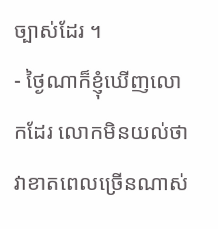ច្បាស់ដែរ ។
- ថ្ងៃណាក៏ខ្ញុំឃើញលោកដែរ លោកមិនយល់ថា វាខាតពេលច្រើនណាស់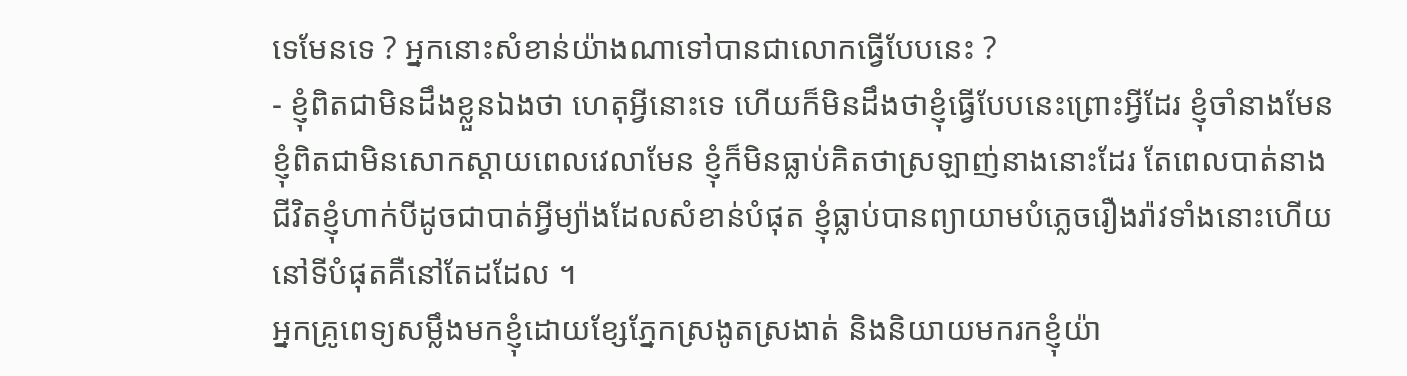ទេមែនទេ ? អ្នកនោះសំខាន់យ៉ាងណាទៅបានជាលោកធ្វើបែបនេះ ?
- ខ្ញុំពិតជាមិនដឹងខ្លួនឯងថា ហេតុអ្វីនោះទេ ហើយក៏មិនដឹងថាខ្ញុំធ្វើបែបនេះព្រោះអ្វីដែរ ខ្ញុំចាំនាងមែន ខ្ញុំពិតជាមិនសោកស្ដាយពេលវេលាមែន ខ្ញុំក៏មិនធ្លាប់គិតថាស្រឡាញ់នាងនោះដែរ តែពេលបាត់នាង ជីវិតខ្ញុំហាក់បីដូចជាបាត់អ្វីម្យ៉ាងដែលសំខាន់បំផុត ខ្ញុំធ្លាប់បានព្យាយាមបំភ្លេចរឿងរ៉ាវទាំងនោះហើយ នៅទីបំផុតគឺនៅតែដដែល ។
អ្នកគ្រូពេទ្យសម្លឹងមកខ្ញុំដោយខ្សែភ្នែកស្រងូតស្រងាត់ និងនិយាយមករកខ្ញុំយ៉ា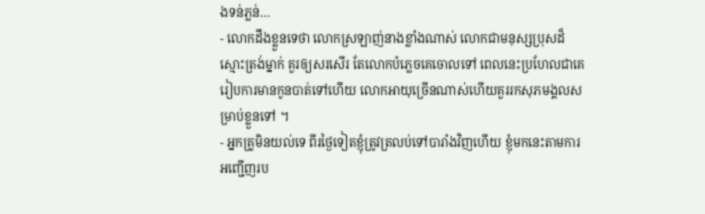ងទន់ភ្លន់…
- លោកដឹងខ្លួនទេថា លោកស្រឡាញ់នាងខ្លាំងណាស់ លោកជាមនុស្សប្រុសដ៏ស្មោះត្រង់ម្នាក់ គួរឲ្យសរសើរ តែលោកបំភ្លេចគេចោលទៅ ពេលនេះប្រហែលជាគេរៀបការមានកូនបាត់ទៅហើយ លោកអាយុច្រើនណាស់ហើយគួររកសុភមង្គលសម្រាប់ខ្លួនទៅ ។
- អ្នកគ្រូមិនយល់ទេ ពីរថ្ងៃទៀតខ្ញុំត្រូវត្រលប់ទៅបារាំងវិញហើយ ខ្ញុំមកនេះតាមការអញ្ជើញរប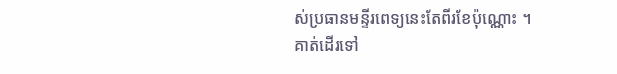ស់ប្រធានមន្ទីរពេទ្យនេះតែពីរខែប៉ុណ្ណោះ ។
គាត់ដើរទៅ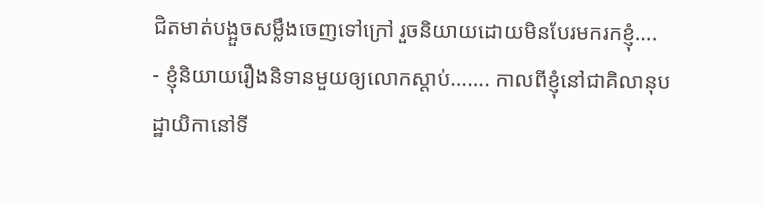ជិតមាត់បង្អួចសម្លឹងចេញទៅក្រៅ រួចនិយាយដោយមិនបែរមករកខ្ញុំ….
- ខ្ញុំនិយាយរឿងនិទានមួយឲ្យលោកស្ដាប់……. កាលពីខ្ញុំនៅជាគិលានុបដ្ឋាយិកានៅទី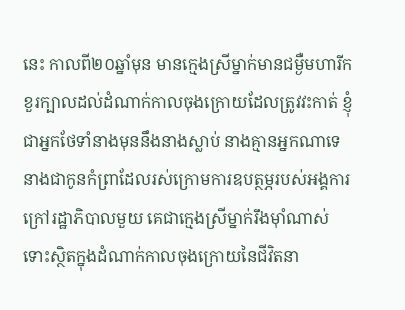នេះ កាលពី២០ឆ្នាំមុន មានក្មេងស្រីម្នាក់មានជម្ងឺមហារីកខួរក្បាលដល់ដំណាក់កាលចុងក្រោយដែលត្រូវវះកាត់ ខ្ញុំជាអ្នកថែទាំនាងមុននឹងនាងស្លាប់ នាងគ្មានអ្នកណាទេ នាងជាកូនកំព្រាដែលរស់ក្រោមការឧបត្ថម្ភរបស់អង្គការក្រៅរដ្ឋាភិបាលមួយ គេជាក្មេងស្រីម្នាក់រឹងម៉ាំណាស់ ទោះស្ថិតក្នុងដំណាក់កាលចុងក្រោយនៃជីវិតនា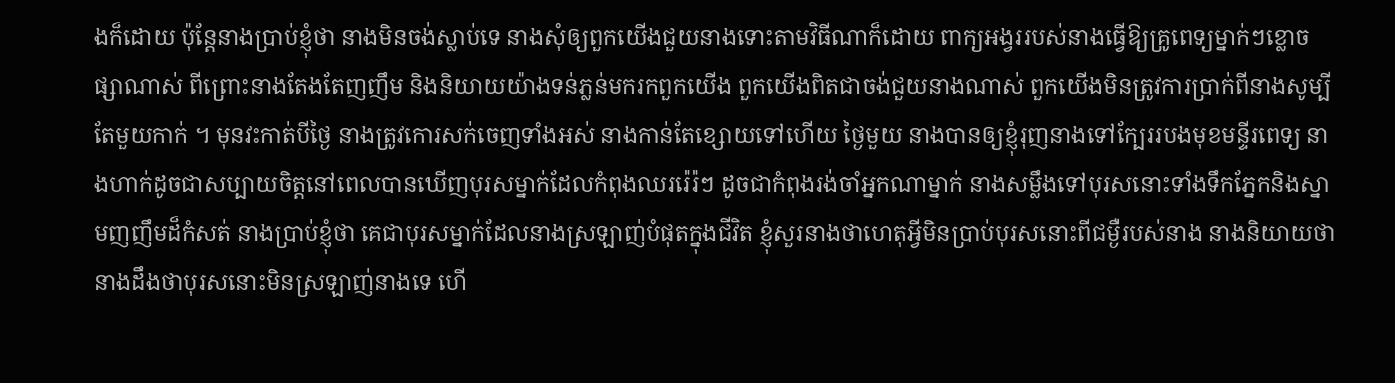ងក៏ដោយ ប៉ុន្ដែនាងប្រាប់ខ្ញុំថា នាងមិនចង់ស្លាប់ទេ នាងសុំឲ្យពួកយើងជួយនាងទោះតាមវិធីណាក៏ដោយ ពាក្យអង្វររបស់នាងធ្វើឱ្យគ្រូពេទ្យម្នាក់ៗខ្លោចផ្សាណាស់ ពីព្រោះនាងតែងតែញញឹម និងនិយាយយ៉ាងទន់ភ្លន់មករកពួកយើង ពួកយើងពិតជាចង់ជួយនាងណាស់ ពួកយើងមិនត្រូវការប្រាក់ពីនាងសូម្បីតែមួយកាក់ ។ មុនវះកាត់បីថ្ងៃ នាងត្រូវកោរសក់ចេញទាំងអស់ នាងកាន់តែខ្សោយទៅហើយ ថ្ងៃមួយ នាងបានឲ្យខ្ញុំរុញនាងទៅក្បែររបងមុខមន្ទីរពេទ្យ នាងហាក់ដូចជាសប្បាយចិត្ដនៅពេលបានឃើញបុរសម្នាក់ដែលកំពុងឈររ៉េរ៉ៗ ដូចជាកំពុងរង់ចាំអ្នកណាម្នាក់ នាងសម្លឹងទៅបុរសនោះទាំងទឹកភ្នែកនិងស្នាមញញឹមដ៏កំសត់ នាងប្រាប់ខ្ញុំថា គេជាបុរសម្នាក់ដែលនាងស្រឡាញ់បំផុតក្នុងជីវិត ខ្ញុំសួរនាងថាហេតុអ្វីមិនប្រាប់បុរសនោះពីជម្ងឺរបស់នាង នាងនិយាយថា នាងដឹងថាបុរសនោះមិនស្រឡាញ់នាងទេ ហើ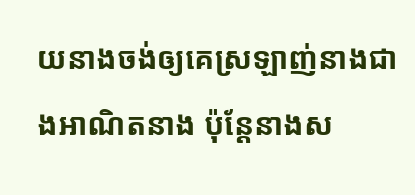យនាងចង់ឲ្យគេស្រឡាញ់នាងជាងអាណិតនាង ប៉ុន្ដែនាងស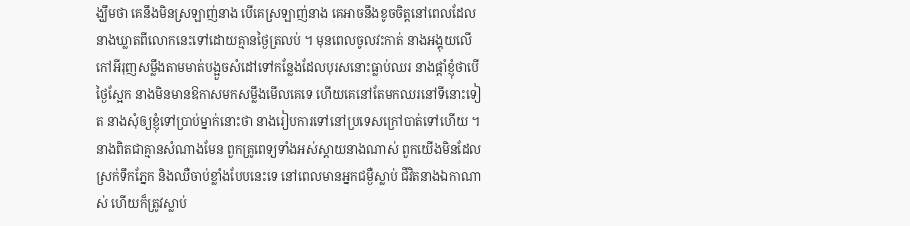ង្ឃឹមថា គេនឹងមិនស្រឡាញ់នាង បើគេស្រឡាញ់នាង គេអាចនឹងខូចចិត្ដនៅពេលដែលនាងឃ្លាតពីលោកនេះទៅដោយគ្មានថ្ងៃត្រលប់ ។ មុនពេលចូលវះកាត់ នាងអង្គុយលើកៅអីរុញសម្លឹងតាមមាត់បង្អួចសំដៅទៅកន្លែងដែលបុរសនោះធ្លាប់ឈរ នាងផ្ដាំខ្ញុំថាបើថ្ងៃស្អែក នាងមិនមានឱកាសមកសម្លឹងមើលគេទេ ហើយគេនៅតែមកឈរនៅទីនោះទៀត នាងសុំឲ្យខ្ញុំទៅប្រាប់ម្នាក់នោះថា នាងរៀបការទៅនៅប្រទេសក្រៅបាត់ទៅហើយ ។ នាងពិតជាគ្មានសំណាងមែន ពួកគ្រូពេទ្យទាំងអស់ស្ដាយនាងណាស់ ពួកយើងមិនដែលស្រក់ទឹកភ្នែក និងឈឺចាប់ខ្លាំងបែបនេះទេ នៅពេលមានអ្នកជម្ងឺស្លាប់ ជីវិតនាងឯកាណាស់ ហើយក៏ត្រូវស្លាប់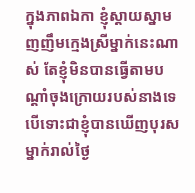ក្នុងភាពឯកា ខ្ញុំស្ដាយស្នាមញញឹមក្មេងស្រីម្នាក់នេះណាស់ តែខ្ញុំមិនបានធ្វើតាមបណ្ដាំចុងក្រោយរបស់នាងទេ បើទោះជាខ្ញុំបានឃើញបុរសម្នាក់រាល់ថ្ងៃ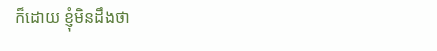ក៏ដោយ ខ្ញុំមិនដឹងថា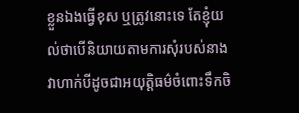ខ្លួនឯងធ្វើខុស ឬត្រូវនោះទេ តែខ្ញុំយល់ថាបើនិយាយតាមការសុំរបស់នាង វាហាក់បីដូចជាអយុត្ដិធម៌ចំពោះទឹកចិ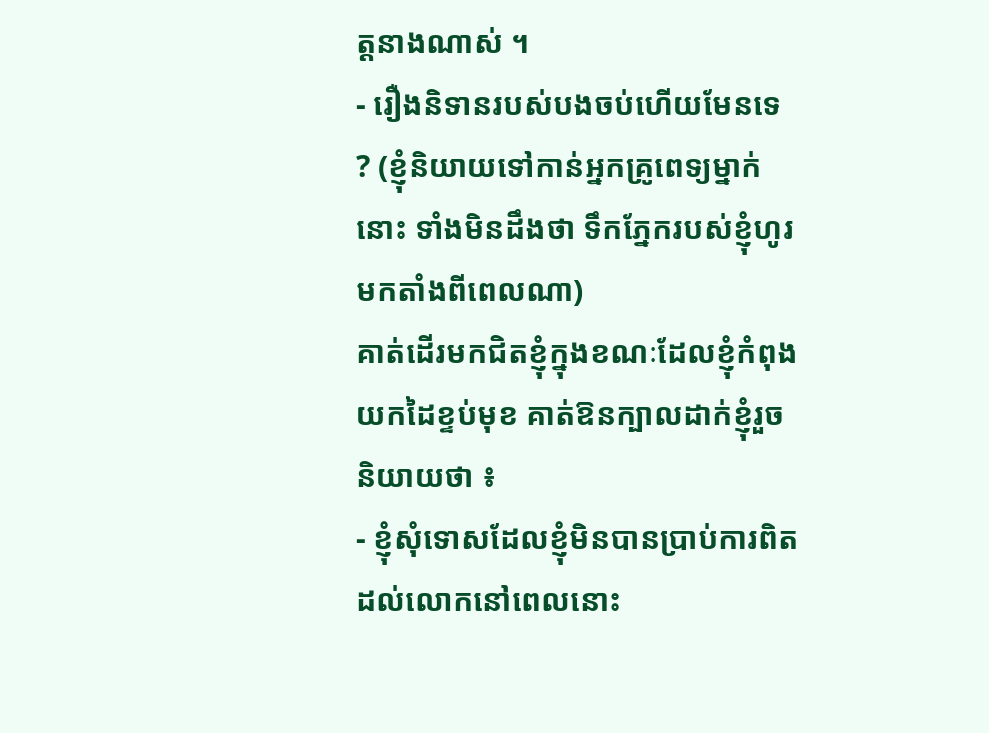ត្ដនាងណាស់ ។
- រឿងនិទានរបស់បងចប់ហើយមែនទេ ? (ខ្ញុំនិយាយទៅកាន់អ្នកគ្រូពេទ្យម្នាក់នោះ ទាំងមិនដឹងថា ទឹកភ្នែករបស់ខ្ញុំហូរមកតាំងពីពេលណា)
គាត់ដើរមកជិតខ្ញុំក្នុងខណៈដែលខ្ញុំកំពុងយកដៃខ្ទប់មុខ គាត់ឱនក្បាលដាក់ខ្ញុំរួចនិយាយថា ៖
- ខ្ញុំសុំទោសដែលខ្ញុំមិនបានប្រាប់ការពិតដល់លោកនៅពេលនោះ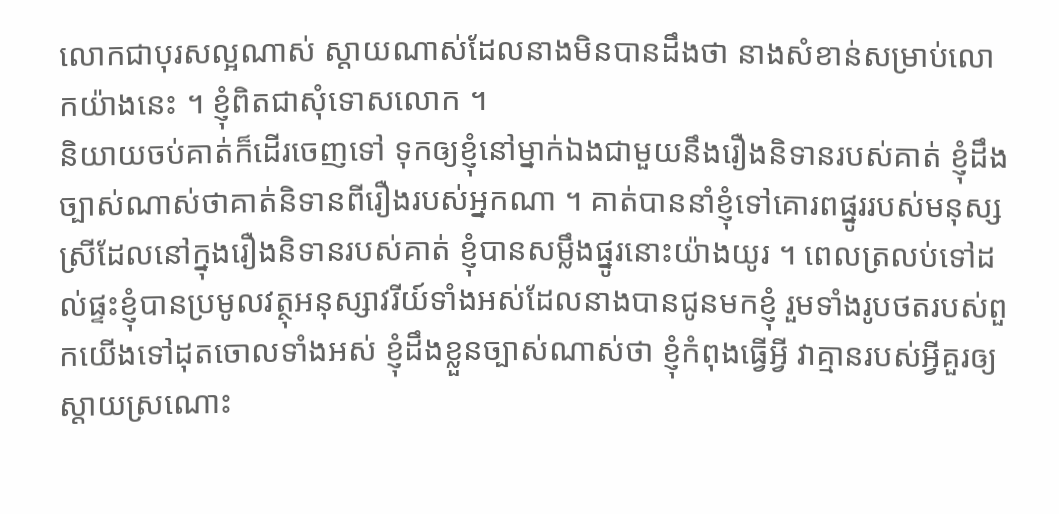លោកជាបុរសល្អណាស់ ស្ដាយណាស់ដែលនាងមិនបានដឹងថា នាងសំខាន់សម្រាប់លោកយ៉ាងនេះ ។ ខ្ញុំពិតជាសុំទោសលោក ។
និយាយចប់គាត់ក៏ដើរចេញទៅ ទុកឲ្យខ្ញុំនៅម្នាក់ឯងជាមួយនឹងរឿងនិទានរបស់គាត់ ខ្ញុំដឹងច្បាស់ណាស់ថាគាត់និទានពីរឿងរបស់អ្នកណា ។ គាត់បាននាំខ្ញុំទៅគោរពផ្នូររបស់មនុស្សស្រីដែលនៅក្នុងរឿងនិទានរបស់គាត់ ខ្ញុំបានសម្លឹងផ្នូរនោះយ៉ាងយូរ ។ ពេលត្រលប់ទៅដល់ផ្ទះខ្ញុំបានប្រមូលវត្ថុអនុស្សាវរីយ៍ទាំងអស់ដែលនាងបានជូនមកខ្ញុំ រួមទាំងរូបថតរបស់ពួកយើងទៅដុតចោលទាំងអស់ ខ្ញុំដឹងខ្លួនច្បាស់ណាស់ថា ខ្ញុំកំពុងធ្វើអ្វី វាគ្មានរបស់អ្វីគួរឲ្យស្ដាយស្រណោះ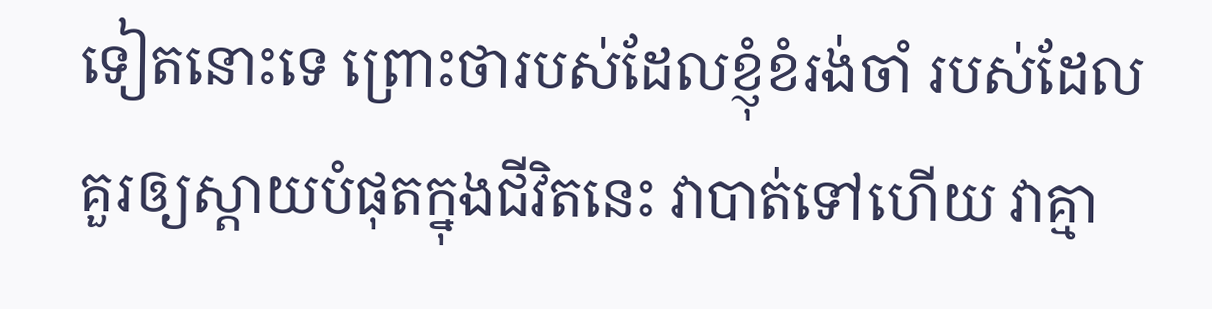ទៀតនោះទេ ព្រោះថារបស់ដែលខ្ញុំខំរង់ចាំ របស់ដែលគួរឲ្យស្ដាយបំផុតក្នុងជីវិតនេះ វាបាត់ទៅហើយ វាគ្មា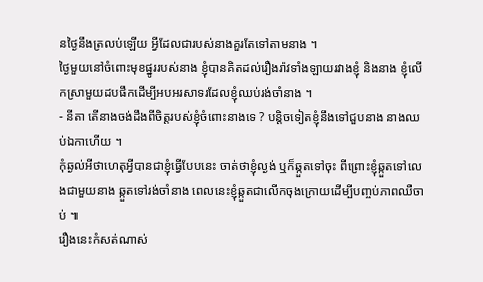នថ្ងៃនឹងត្រលប់ឡើយ អ្វីដែលជារបស់នាងគួរតែទៅតាមនាង ។
ថ្ងៃមួយនៅចំពោះមុខផ្នូររបស់នាង ខ្ញុំបានគិតដល់រឿងរ៉ាវទាំងឡាយរវាងខ្ញុំ និងនាង ខ្ញុំលើកស្រាមួយដបផឹកដើម្បីអបអរសាទរដែលខ្ញុំឈប់រង់ចាំនាង ។
- នីតា តើនាងចង់ដឹងពីចិត្ដរបស់ខ្ញុំចំពោះនាងទេ ? បន្ដិចទៀតខ្ញុំនឹងទៅជួបនាង នាងឈប់ឯកាហើយ ។
កុំឆ្ងល់អីថាហេតុអ្វីបានជាខ្ញុំធ្វើបែបនេះ ចាត់ថាខ្ញុំល្ងង់ ឬក៏ឆ្កួតទៅចុះ ពីព្រោះខ្ញុំឆ្កួតទៅលេងជាមួយនាង ឆ្កួតទៅរង់ចាំនាង ពេលនេះខ្ញុំឆ្កួតជាលើកចុងក្រោយដើម្បីបញ្ចប់ភាពឈឺចាប់ ៕
រឿងនេះកំសត់ណាស់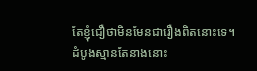តែខ្ញុំជឿថាមិនមែនជារឿងពិតនោះទេ។
ដំបូងស្មានតែនាងនោះ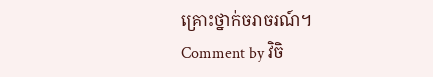គ្រោះថ្នាក់ចរាចរណ៍។
Comment by វិចិ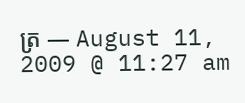ត្រ — August 11, 2009 @ 11:27 am